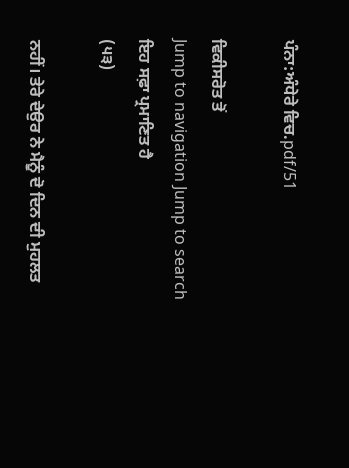ਪੰਨਾ:ਅੰਧੇਰੇ ਵਿਚ.pdf/51

ਵਿਕੀਸਰੋਤ ਤੋਂ
Jump to navigation Jump to search
ਇਹ ਸਫ਼ਾ ਪ੍ਰਮਾਣਿਤ ਹੈ
(੫੩)

ਨਹੀਂ। ਤੇਰੇ ਦੇਉਰ ਨੇ ਮੈਨੂੰ ਦੋ ਦਿਨ ਦੀ ਮੁਹਲਤ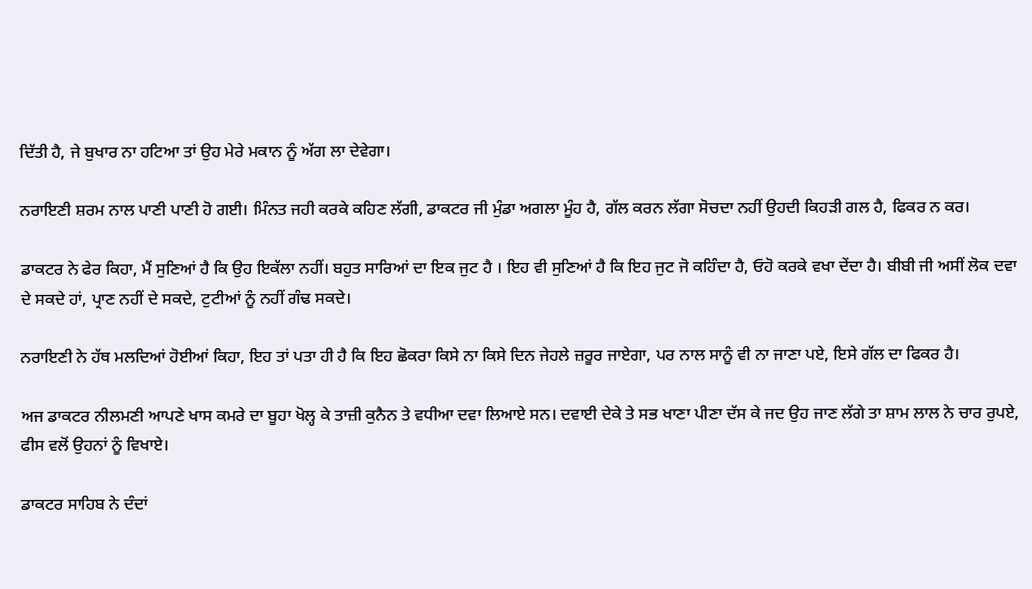ਦਿੱਤੀ ਹੈ, ਜੇ ਬੁਖਾਰ ਨਾ ਹਟਿਆ ਤਾਂ ਉਹ ਮੇਰੇ ਮਕਾਨ ਨੂੰ ਅੱਗ ਲਾ ਦੇਵੇਗਾ।

ਨਰਾਇਣੀ ਸ਼ਰਮ ਨਾਲ ਪਾਣੀ ਪਾਣੀ ਹੋ ਗਈ। ਮਿੰਨਤ ਜਹੀ ਕਰਕੇ ਕਹਿਣ ਲੱਗੀ, ਡਾਕਟਰ ਜੀ ਮੁੰਡਾ ਅਗਲਾ ਮੂੰਹ ਹੈ, ਗੱਲ ਕਰਨ ਲੱਗਾ ਸੋਚਦਾ ਨਹੀਂ ਉਹਦੀ ਕਿਹੜੀ ਗਲ ਹੈ, ਫਿਕਰ ਨ ਕਰ।

ਡਾਕਟਰ ਨੇ ਫੇਰ ਕਿਹਾ, ਮੈਂ ਸੁਣਿਆਂ ਹੈ ਕਿ ਉਹ ਇਕੱਲਾ ਨਹੀਂ। ਬਹੁਤ ਸਾਰਿਆਂ ਦਾ ਇਕ ਜੁਟ ਹੈ । ਇਹ ਵੀ ਸੁਣਿਆਂ ਹੈ ਕਿ ਇਹ ਜੁਟ ਜੋ ਕਹਿੰਦਾ ਹੈ, ਓਹੋ ਕਰਕੇ ਵਖਾ ਦੇਂਦਾ ਹੈ। ਬੀਬੀ ਜੀ ਅਸੀਂ ਲੋਕ ਦਵਾ ਦੇ ਸਕਦੇ ਹਾਂ, ਪ੍ਰਾਣ ਨਹੀਂ ਦੇ ਸਕਦੇ, ਟੁਟੀਆਂ ਨੂੰ ਨਹੀਂ ਗੰਢ ਸਕਦੇ।

ਨਰਾਇਣੀ ਨੇ ਹੱਥ ਮਲਦਿਆਂ ਹੋਈਆਂ ਕਿਹਾ, ਇਹ ਤਾਂ ਪਤਾ ਹੀ ਹੈ ਕਿ ਇਹ ਛੋਕਰਾ ਕਿਸੇ ਨਾ ਕਿਸੇ ਦਿਨ ਜੇਹਲੇ ਜ਼ਰੂਰ ਜਾਏਗਾ, ਪਰ ਨਾਲ ਸਾਨੂੰ ਵੀ ਨਾ ਜਾਣਾ ਪਏ, ਇਸੇ ਗੱਲ ਦਾ ਫਿਕਰ ਹੈ।

ਅਜ ਡਾਕਟਰ ਨੀਲਮਣੀ ਆਪਣੇ ਖਾਸ ਕਮਰੇ ਦਾ ਬੂਹਾ ਖੋਲ੍ਹ ਕੇ ਤਾਜ਼ੀ ਕੁਨੈਨ ਤੇ ਵਧੀਆ ਦਵਾ ਲਿਆਏ ਸਨ। ਦਵਾਈ ਦੇਕੇ ਤੇ ਸਭ ਖਾਣਾ ਪੀਣਾ ਦੱਸ ਕੇ ਜਦ ਉਹ ਜਾਣ ਲੱਗੇ ਤਾ ਸ਼ਾਮ ਲਾਲ ਨੇ ਚਾਰ ਰੁਪਏ, ਫੀਸ ਵਲੋਂ ਉਹਨਾਂ ਨੂੰ ਵਿਖਾਏ।

ਡਾਕਟਰ ਸਾਹਿਬ ਨੇ ਦੰਦਾਂ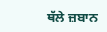ਥੱਲੇ ਜ਼ਬਾਨ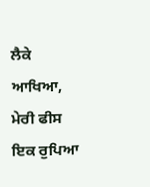ਲੈਕੇ ਆਖਿਆ, ਮੇਰੀ ਫੀਸ ਇਕ ਰੁਪਿਆ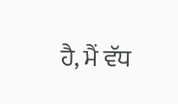ਹੈ, ਮੈਂ ਵੱਧ